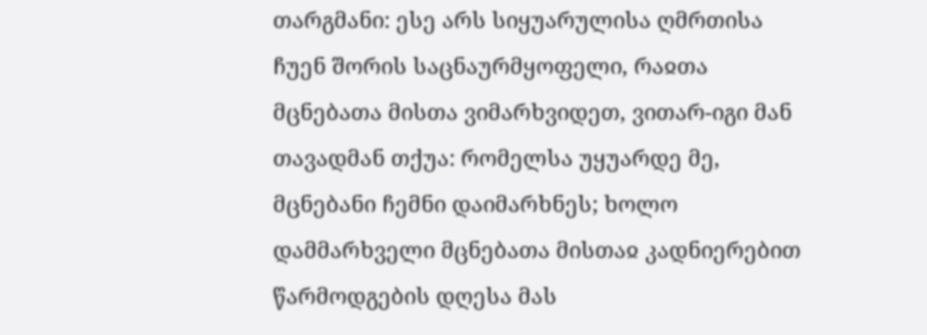თარგმანი: ესე არს სიყუარულისა ღმრთისა ჩუენ შორის საცნაურმყოფელი, რაჲთა მცნებათა მისთა ვიმარხვიდეთ, ვითარ-იგი მან თავადმან თქუა: რომელსა უყუარდე მე, მცნებანი ჩემნი დაიმარხნეს; ხოლო დამმარხველი მცნებათა მისთაჲ კადნიერებით წარმოდგების დღესა მას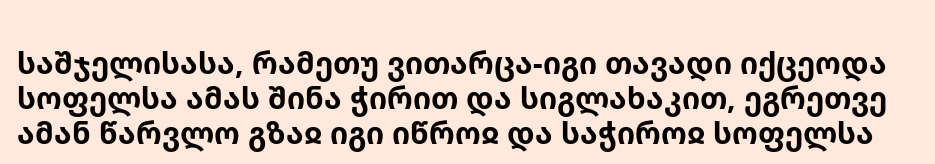საშჯელისასა, რამეთუ ვითარცა-იგი თავადი იქცეოდა სოფელსა ამას შინა ჭირით და სიგლახაკით, ეგრეთვე ამან წარვლო გზაჲ იგი იწროჲ და საჭიროჲ სოფელსა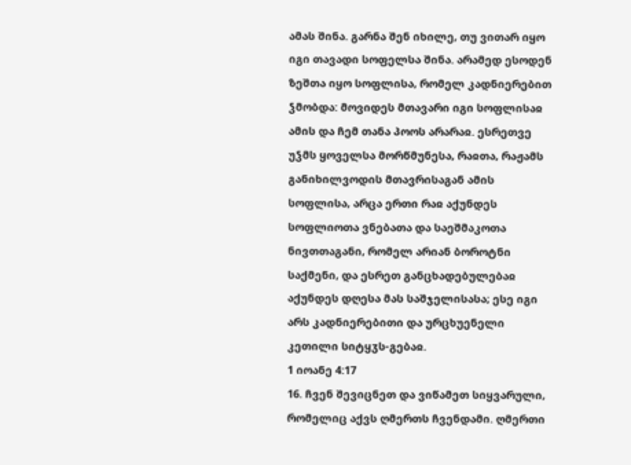ამას შინა. გარნა შენ იხილე, თუ ვითარ იყო იგი თავადი სოფელსა შინა. არამედ ესოდენ ზეშთა იყო სოფლისა, რომელ კადნიერებით ჴმობდა: მოვიდეს მთავარი იგი სოფლისაჲ ამის და ჩემ თანა პოოს არარაჲ. ესრეთვე უჴმს ყოველსა მორწმუნესა, რაჲთა, რაჟამს განიხილვოდის მთავრისაგან ამის სოფლისა, არცა ერთი რაჲ აქუნდეს სოფლიოთა ვნებათა და საეშმაკოთა ნივთთაგანი, რომელ არიან ბოროტნი საქმენი, და ესრეთ განცხადებულებაჲ აქუნდეს დღესა მას საშჯელისასა; ესე იგი არს კადნიერებითი და ურცხუენელი კეთილი სიტყჳს-გებაჲ.
1 იოანე 4:17
16. ჩვენ შევიცნეთ და ვიწამეთ სიყვარული, რომელიც აქვს ღმერთს ჩვენდამი. ღმერთი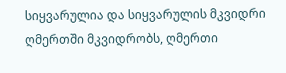სიყვარულია და სიყვარულის მკვიდრი ღმერთში მკვიდრობს, ღმერთი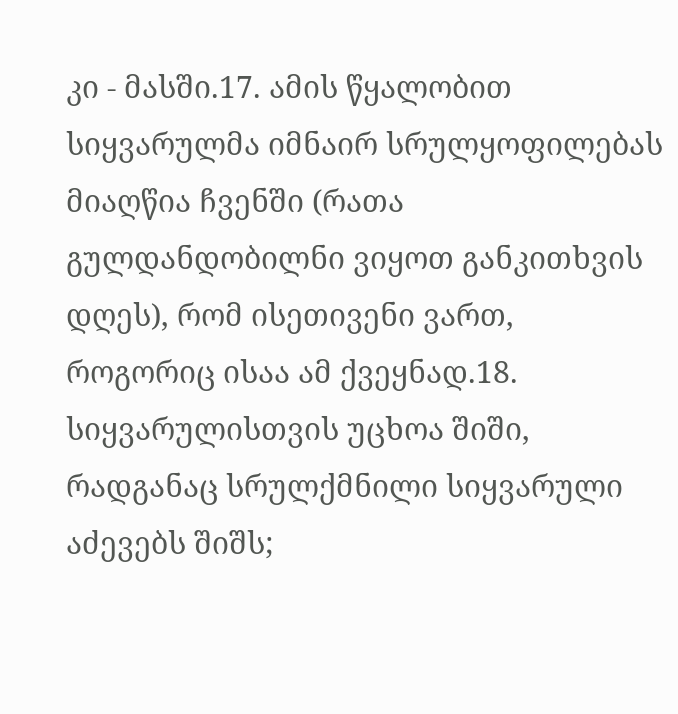კი - მასში.17. ამის წყალობით სიყვარულმა იმნაირ სრულყოფილებას მიაღწია ჩვენში (რათა გულდანდობილნი ვიყოთ განკითხვის დღეს), რომ ისეთივენი ვართ, როგორიც ისაა ამ ქვეყნად.18. სიყვარულისთვის უცხოა შიში, რადგანაც სრულქმნილი სიყვარული აძევებს შიშს;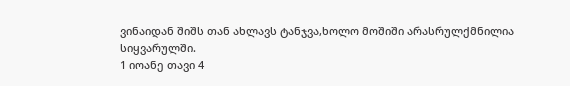ვინაიდან შიშს თან ახლავს ტანჯვა,ხოლო მოშიში არასრულქმნილია სიყვარულში.
1 იოანე თავი 4